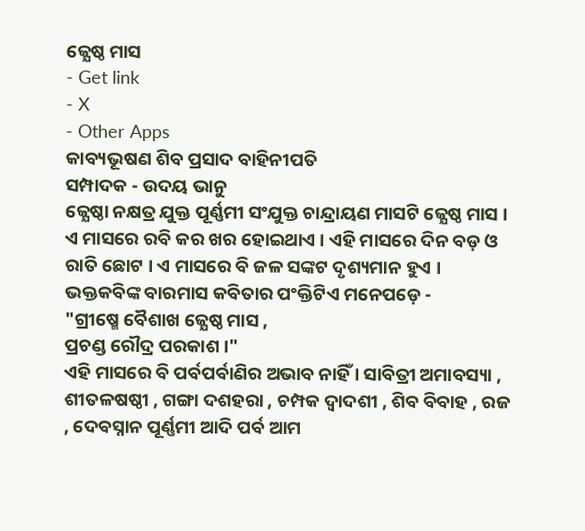ଜ୍ଯେଷ୍ଠ ମାସ
- Get link
- X
- Other Apps
କାବ୍ୟଭୂଷଣ ଶିବ ପ୍ରସାଦ ବାହିନୀପତି
ସମ୍ପାଦକ - ଉଦୟ ଭାନୁ
ଜ୍ଯେଷ୍ଠା ନକ୍ଷତ୍ର ଯୁକ୍ତ ପୂର୍ଣ୍ଣମୀ ସଂଯୁକ୍ତ ଚାନ୍ଦ୍ରାୟଣ ମାସଟି ଜ୍ଯେଷ୍ଠ ମାସ । ଏ ମାସରେ ରବି କର ଖର ହୋଇଥାଏ । ଏହି ମାସରେ ଦିନ ବଡ଼ ଓ ରାତି ଛୋଟ । ଏ ମାସରେ ବି ଜଳ ସଙ୍କଟ ଦୃଶ୍ୟମାନ ହୁଏ । ଭକ୍ତକବିଙ୍କ ବାରମାସ କବିତାର ପଂକ୍ତିଟିଏ ମନେପଡ଼େ -
"ଗ୍ରୀଷ୍ମେ ବୈଶାଖ ଜ୍ଯେଷ୍ଠ ମାସ ,
ପ୍ରଚଣ୍ଡ ରୌଦ୍ର ପରକାଶ ।"
ଏହି ମାସରେ ବି ପର୍ବପର୍ବାଣିର ଅଭାବ ନାହିଁ । ସାବିତ୍ରୀ ଅମାବସ୍ୟା , ଶୀତଳଷଷ୍ଠୀ , ଗଙ୍ଗା ଦଶହରା , ଚମ୍ପକ ଦ୍ବାଦଶୀ , ଶିବ ବିବାହ , ରଜ , ଦେବସ୍ନାନ ପୂର୍ଣ୍ଣମୀ ଆଦି ପର୍ବ ଆମ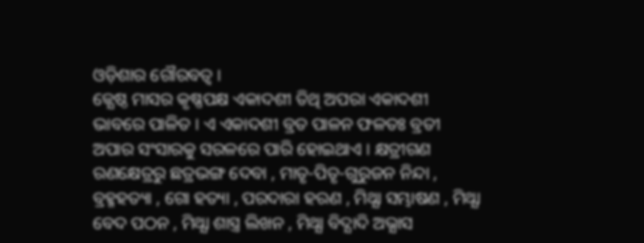ଓଡ଼ିଶାର ଗୌରବତ୍ବ ।
ଜ୍ଯେଷ୍ଠ ମାସର କୃଷ୍ଣପକ୍ଷ ଏକାଦଶୀ ତିଥି ଅପରା ଏକାଦଶୀ ଭାବରେ ପାଳିତ । ଏ ଏକାଦଶୀ ବ୍ରତ ପାଳନ ଫଳତଃ ବ୍ରତୀ ଅପାର ସଂସାରକୁ ସରଳରେ ପାରି ହୋଇଥାଏ । କ୍ଷତ୍ରୀଗଣ ରଣକ୍ଷେତ୍ରରୁ ଛତ୍ରଭଙ୍ଗ ଦେବା , ମାତୃ-ପିତୃ-ଗୁରୁଜନ ନିନ୍ଦା , ବ୍ରହ୍ମହତ୍ୟା , ଗୋ ହତ୍ୟା , ପରଦାରା ହରଣ , ମିଥ୍ଯା ସମ୍ଭାଷଣ , ମିଥ୍ଯା ବେଦ ପଠନ , ମିଥ୍ଯା ଶାସ୍ତ୍ର ଲିଖନ , ମିଥ୍ଯା ବିଦ୍ଯାଦି ଅଭ୍ଯାସ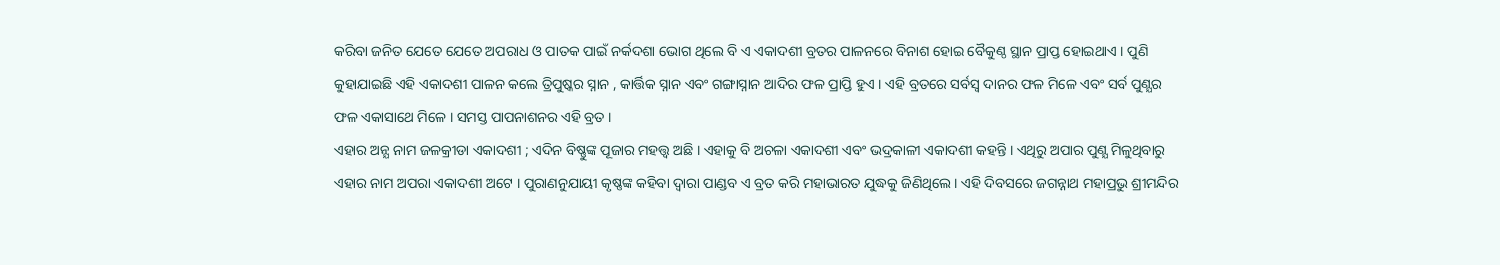କରିବା ଜନିତ ଯେତେ ଯେତେ ଅପରାଧ ଓ ପାତକ ପାଇଁ ନର୍କଦଶା ଭୋଗ ଥିଲେ ବି ଏ ଏକାଦଶୀ ବ୍ରତର ପାଳନରେ ବିନାଶ ହୋଇ ବୈକୁଣ୍ଠ ସ୍ଥାନ ପ୍ରାପ୍ତ ହୋଇଥାଏ । ପୁଣି କୁହାଯାଇଛି ଏହି ଏକାଦଶୀ ପାଳନ କଲେ ତ୍ରିପୁଷ୍କର ସ୍ନାନ , କାର୍ତ୍ତିକ ସ୍ନାନ ଏବଂ ଗଙ୍ଗାସ୍ନାନ ଆଦିର ଫଳ ପ୍ରାପ୍ତି ହୁଏ । ଏହି ବ୍ରତରେ ସର୍ବସ୍ୱ ଦାନର ଫଳ ମିଳେ ଏବଂ ସର୍ବ ପୁଣ୍ଯର ଫଳ ଏକାସାଥେ ମିଳେ । ସମସ୍ତ ପାପନାଶନର ଏହି ବ୍ରତ ।
ଏହାର ଅନ୍ଯ ନାମ ଜଳକ୍ରୀଡା ଏକାଦଶୀ ; ଏଦିନ ବିଷ୍ଣୁଙ୍କ ପୂଜାର ମହତ୍ତ୍ଵ ଅଛି । ଏହାକୁ ବି ଅଚଳା ଏକାଦଶୀ ଏବଂ ଭଦ୍ରକାଳୀ ଏକାଦଶୀ କହନ୍ତି । ଏଥିରୁ ଅପାର ପୁଣ୍ଯ ମିଳୁଥିବାରୁ ଏହାର ନାମ ଅପରା ଏକାଦଶୀ ଅଟେ । ପୁରାଣନୁଯାୟୀ କୃଷ୍ଣଙ୍କ କହିବା ଦ୍ବାରା ପାଣ୍ଡବ ଏ ବ୍ରତ କରି ମହାଭାରତ ଯୁଦ୍ଧକୁ ଜିଣିଥିଲେ । ଏହି ଦିବସରେ ଜଗନ୍ନାଥ ମହାପ୍ରଭୁ ଶ୍ରୀମନ୍ଦିର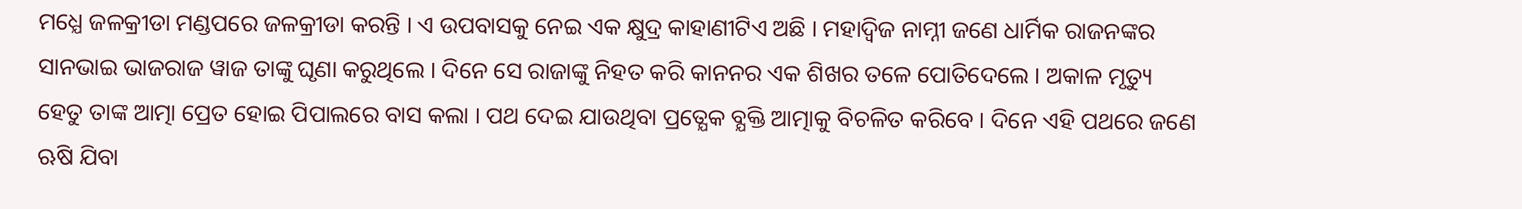ମଧ୍ଯେ ଜଳକ୍ରୀଡା ମଣ୍ଡପରେ ଜଳକ୍ରୀଡା କରନ୍ତି । ଏ ଉପବାସକୁ ନେଇ ଏକ କ୍ଷୁଦ୍ର କାହାଣୀଟିଏ ଅଛି । ମହାଦ୍ବିଜ ନାମ୍ନୀ ଜଣେ ଧାର୍ମିକ ରାଜନଙ୍କର ସାନଭାଇ ଭାଜରାଜ ୱାଜ ତାଙ୍କୁ ଘୃଣା କରୁଥିଲେ । ଦିନେ ସେ ରାଜାଙ୍କୁ ନିହତ କରି କାନନର ଏକ ଶିଖର ତଳେ ପୋତିଦେଲେ । ଅକାଳ ମୃତ୍ୟୁ ହେତୁ ତାଙ୍କ ଆତ୍ମା ପ୍ରେତ ହୋଇ ପିପାଲରେ ବାସ କଲା । ପଥ ଦେଇ ଯାଉଥିବା ପ୍ରତ୍ଯେକ ବ୍ଯକ୍ତି ଆତ୍ମାକୁ ବିଚଳିତ କରିବେ । ଦିନେ ଏହି ପଥରେ ଜଣେ ଋଷି ଯିବା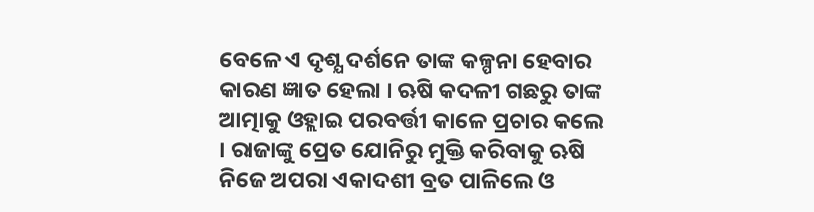ବେଳେ ଏ ଦୃଶ୍ଯ ଦର୍ଶନେ ତାଙ୍କ କଳ୍ପନା ହେବାର କାରଣ ଜ୍ଞାତ ହେଲା । ଋଷି କଦଳୀ ଗଛରୁ ତାଙ୍କ ଆତ୍ମାକୁ ଓହ୍ଲାଇ ପରବର୍ତ୍ତୀ କାଳେ ପ୍ରଚାର କଲେ । ରାଜାଙ୍କୁ ପ୍ରେତ ଯୋନିରୁ ମୁକ୍ତି କରିବାକୁ ଋଷି ନିଜେ ଅପରା ଏକାଦଶୀ ବ୍ରତ ପାଳିଲେ ଓ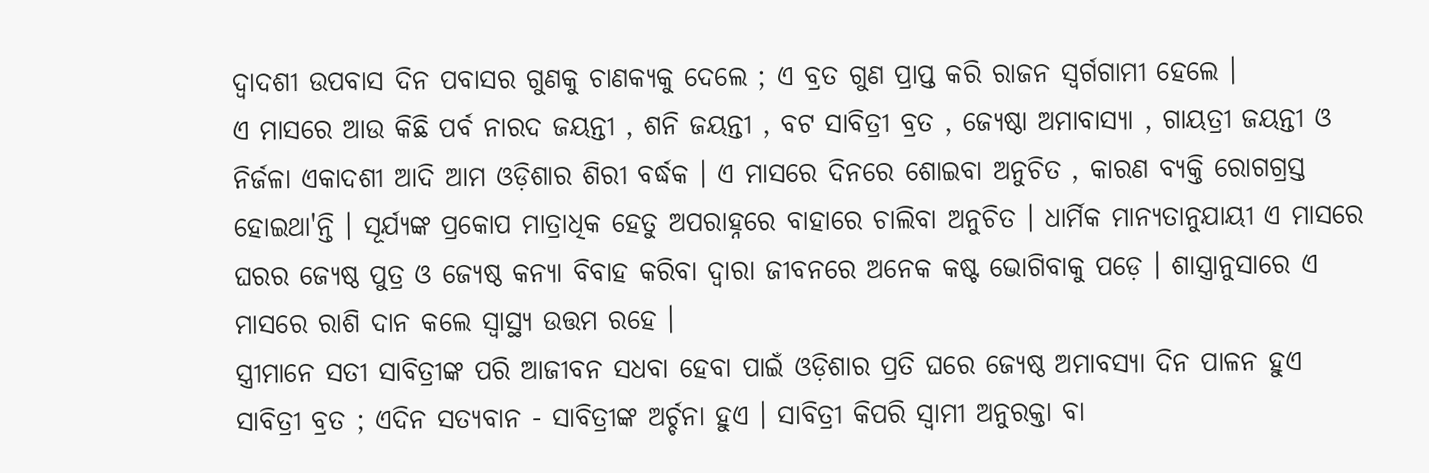ଦ୍ବାଦଶୀ ଉପବାସ ଦିନ ପବାସର ଗୁଣକୁ ଚାଣକ୍ଯକୁ ଦେଲେ ; ଏ ବ୍ରତ ଗୁଣ ପ୍ରାପ୍ତ କରି ରାଜନ ସ୍ବର୍ଗଗାମୀ ହେଲେ ।
ଏ ମାସରେ ଆଉ କିଛି ପର୍ବ ନାରଦ ଜୟନ୍ତୀ , ଶନି ଜୟନ୍ତୀ , ବଟ ସାବିତ୍ରୀ ବ୍ରତ , ଜ୍ଯେଷ୍ଠା ଅମାବାସ୍ଯା , ଗାୟତ୍ରୀ ଜୟନ୍ତୀ ଓ ନିର୍ଜଳା ଏକାଦଶୀ ଆଦି ଆମ ଓଡ଼ିଶାର ଶିରୀ ବର୍ଦ୍ଧକ । ଏ ମାସରେ ଦିନରେ ଶୋଇବା ଅନୁଚିତ , କାରଣ ବ୍ଯକ୍ତି ରୋଗଗ୍ରସ୍ତ ହୋଇଥା'ନ୍ତି । ସୂର୍ଯ୍ୟଙ୍କ ପ୍ରକୋପ ମାତ୍ରାଧିକ ହେତୁ ଅପରାହ୍ନରେ ବାହାରେ ଚାଲିବା ଅନୁଚିତ । ଧାର୍ମିକ ମାନ୍ୟତାନୁଯାୟୀ ଏ ମାସରେ ଘରର ଜ୍ଯେଷ୍ଠ ପୁତ୍ର ଓ ଜ୍ଯେଷ୍ଠ କନ୍ଯା ବିବାହ କରିବା ଦ୍ବାରା ଜୀବନରେ ଅନେକ କଷ୍ଟ ଭୋଗିବାକୁ ପଡ଼େ । ଶାସ୍ତ୍ରାନୁସାରେ ଏ ମାସରେ ରାଶି ଦାନ କଲେ ସ୍ବାସ୍ଥ୍ୟ ଉତ୍ତମ ରହେ ।
ସ୍ତ୍ରୀମାନେ ସତୀ ସାବିତ୍ରୀଙ୍କ ପରି ଆଜୀବନ ସଧବା ହେବା ପାଇଁ ଓଡ଼ିଶାର ପ୍ରତି ଘରେ ଜ୍ଯେଷ୍ଠ ଅମାବସ୍ୟା ଦିନ ପାଳନ ହୁଏ ସାବିତ୍ରୀ ବ୍ରତ ; ଏଦିନ ସତ୍ଯବାନ - ସାବିତ୍ରୀଙ୍କ ଅର୍ଚ୍ଚନା ହୁଏ । ସାବିତ୍ରୀ କିପରି ସ୍ବାମୀ ଅନୁରକ୍ତା ବା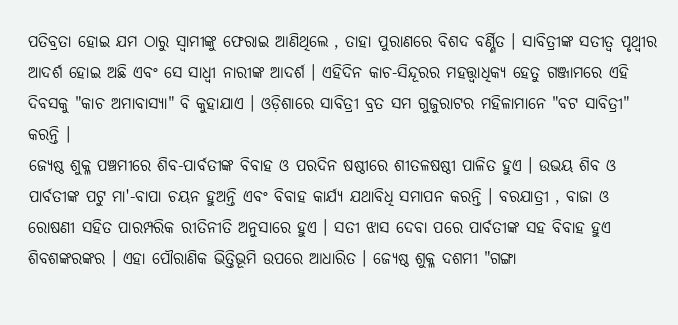ପତିବ୍ରତା ହୋଇ ଯମ ଠାରୁ ସ୍ବାମୀଙ୍କୁ ଫେରାଇ ଆଣିଥିଲେ , ତାହା ପୁରାଣରେ ବିଶଦ ବର୍ଣ୍ଣିତ । ସାବିତ୍ରୀଙ୍କ ସତୀତ୍ୱ ପୃଥ୍ବୀର ଆଦର୍ଶ ହୋଇ ଅଛି ଏବଂ ସେ ସାଧ୍ବୀ ନାରୀଙ୍କ ଆଦର୍ଶ । ଏହିଦିନ କାଚ-ସିନ୍ଦୂରର ମହତ୍ତ୍ଵାଧିକ୍ଯ ହେତୁ ଗଞ୍ଜାମରେ ଏହି ଦିବସକୁ "କାଚ ଅମାବାସ୍ଯା" ବି କୁହାଯାଏ । ଓଡ଼ିଶାରେ ସାବିତ୍ରୀ ବ୍ରତ ସମ ଗୁଜୁରାଟର ମହିଳାମାନେ "ବଟ ସାବିତ୍ରୀ" କରନ୍ତି ।
ଜ୍ଯେଷ୍ଠ ଶୁକ୍ଳ ପଞ୍ଚମୀରେ ଶିବ-ପାର୍ବତୀଙ୍କ ବିବାହ ଓ ପରଦିନ ଷଷ୍ଠୀରେ ଶୀତଳଷଷ୍ଠୀ ପାଳିତ ହୁଏ । ଉଭୟ ଶିବ ଓ ପାର୍ବତୀଙ୍କ ପଟୁ ମା'-ବାପା ଚୟନ ହୁଅନ୍ତି ଏବଂ ବିବାହ କାର୍ଯ୍ଯ ଯଥାବିଧି ସମାପନ କରନ୍ତି । ବରଯାତ୍ରୀ , ବାଜା ଓ ରୋଷଣୀ ସହିତ ପାରମ୍ପରିକ ରୀତିନୀତି ଅନୁସାରେ ହୁଏ । ସତୀ ଝାସ ଦେବା ପରେ ପାର୍ବତୀଙ୍କ ସହ ବିବାହ ହୁଏ ଶିବଶଙ୍କରଙ୍କର । ଏହା ପୌରାଣିକ ଭିତ୍ତିଭୂମି ଉପରେ ଆଧାରିତ । ଜ୍ଯେଷ୍ଠ ଶୁକ୍ଳ ଦଶମୀ "ଗଙ୍ଗା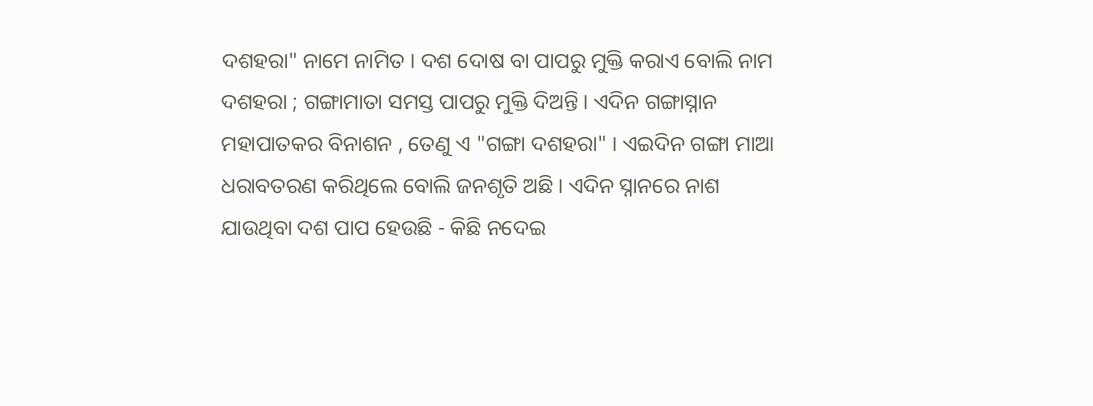ଦଶହରା" ନାମେ ନାମିତ । ଦଶ ଦୋଷ ବା ପାପରୁ ମୁକ୍ତି କରାଏ ବୋଲି ନାମ ଦଶହରା ; ଗଙ୍ଗାମାତା ସମସ୍ତ ପାପରୁ ମୁକ୍ତି ଦିଅନ୍ତି । ଏଦିନ ଗଙ୍ଗାସ୍ନାନ ମହାପାତକର ବିନାଶନ , ତେଣୁ ଏ "ଗଙ୍ଗା ଦଶହରା" । ଏଇଦିନ ଗଙ୍ଗା ମାଆ ଧରାବତରଣ କରିଥିଲେ ବୋଲି ଜନଶୃତି ଅଛି । ଏଦିନ ସ୍ନାନରେ ନାଶ ଯାଉଥିବା ଦଶ ପାପ ହେଉଛି - କିଛି ନଦେଇ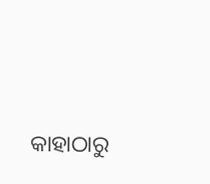କାହାଠାରୁ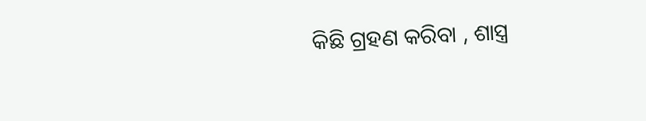କିଛି ଗ୍ରହଣ କରିବା , ଶାସ୍ତ୍ର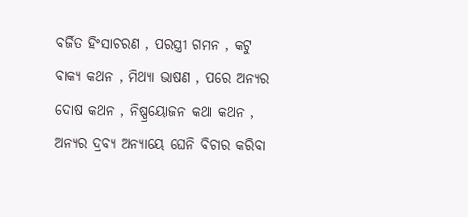ବର୍ଜିତ ହିଂସାଚରଣ , ପରସ୍ତ୍ରୀ ଗମନ , କଟୁ ବାକ୍ଯ କଥନ , ମିଥ୍ଯା ଭାଷଣ , ପରେ ଅନ୍ଯର ଦୋଷ କଥନ , ନିଷ୍ପ୍ରୟୋଜନ କଥା କଥନ , ଅନ୍ଯର ଦ୍ରବ୍ଯ ଅନ୍ଯାୟେ ଘେନି ବିଚାର କରିବା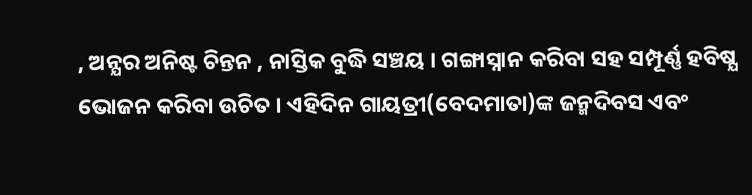, ଅନ୍ଯର ଅନିଷ୍ଟ ଚିନ୍ତନ , ନାସ୍ତିକ ବୁଦ୍ଧି ସଞ୍ଚୟ । ଗଙ୍ଗାସ୍ନାନ କରିବା ସହ ସମ୍ପୂର୍ଣ୍ଣ ହବିଷ୍ଯ ଭୋଜନ କରିବା ଉଚିତ । ଏହିଦିନ ଗାୟତ୍ରୀ(ବେଦମାତା)ଙ୍କ ଜନ୍ମଦିବସ ଏବଂ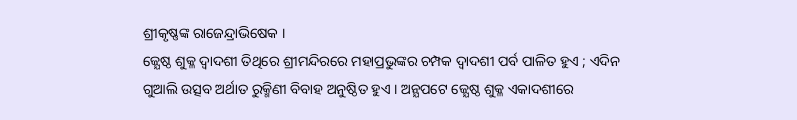ଶ୍ରୀକୃଷ୍ଣଙ୍କ ରାଜେନ୍ଦ୍ରାଭିଷେକ ।
ଜ୍ଯେଷ୍ଠ ଶୁକ୍ଳ ଦ୍ବାଦଶୀ ତିଥିରେ ଶ୍ରୀମନ୍ଦିରରେ ମହାପ୍ରଭୁଙ୍କର ଚମ୍ପକ ଦ୍ବାଦଶୀ ପର୍ବ ପାଳିତ ହୁଏ ; ଏଦିନ ଗୁଆଲି ଉତ୍ସବ ଅର୍ଥାତ ରୁକ୍ମିଣୀ ବିବାହ ଅନୁଷ୍ଠିତ ହୁଏ । ଅନ୍ଯପଟେ ଜ୍ଯେଷ୍ଠ ଶୁକ୍ଳ ଏକାଦଶୀରେ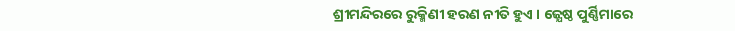ଶ୍ରୀମନ୍ଦିରରେ ରୁକ୍ମିଣୀ ହରଣ ନୀତି ହୁଏ । ଜ୍ଯେଷ୍ଠ ପୁର୍ଣ୍ଣିମାରେ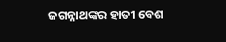ଜଗନ୍ନାଥଙ୍କର ହାତୀ ବେଶ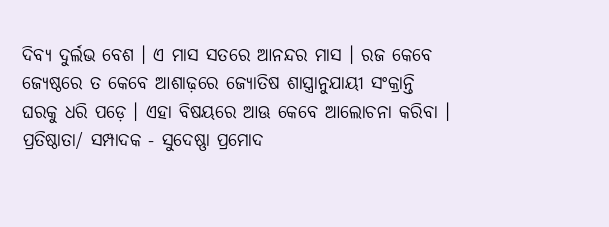ଦିବ୍ଯ ଦୁର୍ଲଭ ବେଶ । ଏ ମାସ ସତରେ ଆନନ୍ଦର ମାସ । ରଜ କେବେ ଜ୍ଯେଷ୍ଠରେ ତ କେବେ ଆଶାଢ଼ରେ ଜ୍ଯୋତିଷ ଶାସ୍ତ୍ରାନୁଯାୟୀ ସଂକ୍ରାନ୍ତି ଘରକୁ ଧରି ପଡ଼େ । ଏହା ବିଷୟରେ ଆଊ କେବେ ଆଲୋଚନା କରିବା ।
ପ୍ରତିଷ୍ଠାତା/ ସମ୍ପାଦକ - ସୁଦେଷ୍ଣା ପ୍ରମୋଦ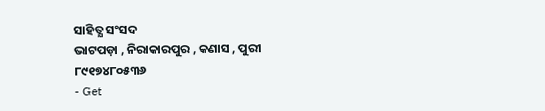ସାହିତ୍ଯ ସଂସଦ
ଭାଟପଡ଼ା , ନିରାକାରପୁର , କଣାସ , ପୁରୀ
୮୯୧୭୪୮୦୫୩୬
- Get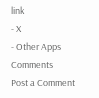link
- X
- Other Apps
Comments
Post a Comment